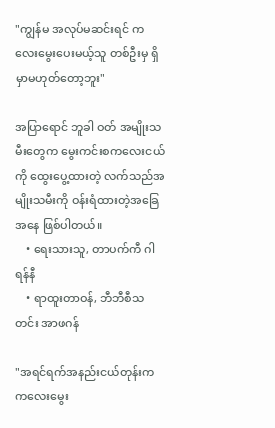"ကျွန်မ အလုပ်မဆင်းရင် ကလေးမွေးပေးမယ့်သူ တစ်ဦးမှ ရှိမှာမဟုတ်တော့ဘူး"

အပြာရောင် ဘူခါ ဝတ် အမျိုးသမီးတွေက မွေးကင်းစကလေးငယ်ကို ထွေးပွေ့ထားတဲ့ လက်သည်အမျိုးသမီးကို ဝန်းရံထားတဲ့အခြေအနေ ဖြစ်ပါတယ်။
    • ရေးသားသူ, တာပက်ကီ ဂါရန်နီ
    • ရာထူးတာဝန်, ဘီဘီစီသတင်း အာဖဂန်

"အရင်ရက်အနည်းငယ်တုန်းက ကလေးမွေး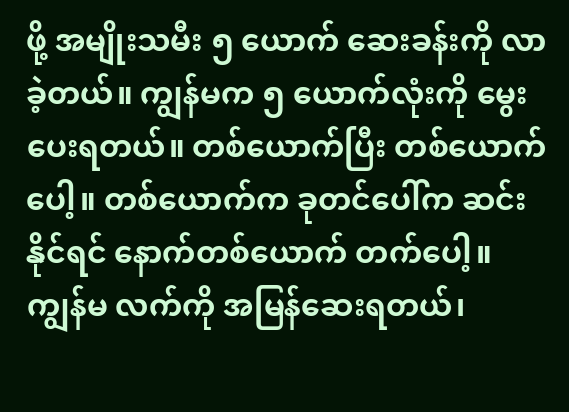ဖို့ အမျိုးသမီး ၅ ယောက် ဆေးခန်းကို လာခဲ့တယ်။ ကျွန်မက ၅ ယောက်လုံးကို မွေးပေးရတယ်။ တစ်ယောက်ပြီး တစ်ယောက်ပေါ့။ တစ်ယောက်က ခုတင်ပေါ်က ဆင်းနိုင်ရင် နောက်တစ်ယောက် တက်ပေါ့။ ကျွန်မ လက်ကို အမြန်ဆေးရတယ်၊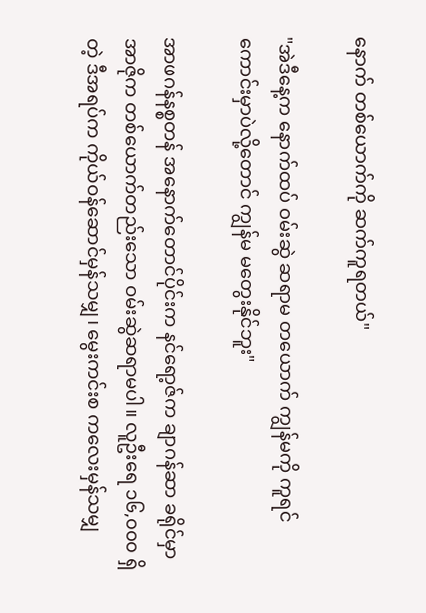နောက် တစ်ယောက်ကို ဆက်ကူရတယ်"

"အဲဒီနေ့က နောက်ထပ် ဝမ်းဆွဲ ဆရာမ တယောက် ကျွန်မကို ကူရင် ကောင်းမှာပဲလို့တောင် ကျွန်မ မတွေးနိုင်ဘူး"

အာဖဂန်နစ္စတန် အနောက်တောင်ပိုင်းက နင်ရော့ဇ်က ချာဂန်ဆာ ခရိုင်မှာ အာဇိုက တစ်ယောက်တည်းသော ဝမ်းဆွဲဆရာမပါ။ လူဦးရေ ၁၆,၀၀၀ ရှိတဲ့ ဒီအရပ်က ကိုယ်ဝန်ဆောင်မှန်သမျှ၊ မွေးကင်းစ ကလေးမှန်သမျှ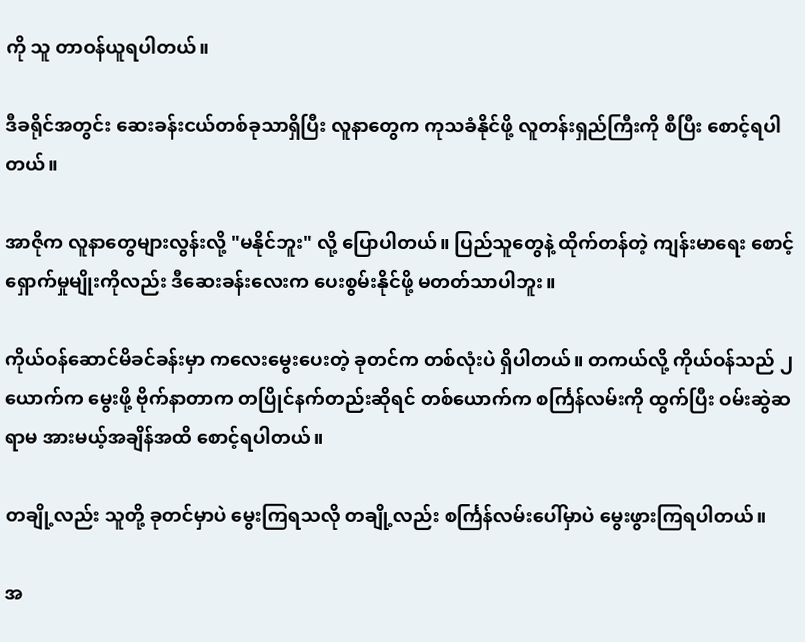ကို သူ တာဝန်ယူရပါတယ်။

ဒီခရိုင်အတွင်း ဆေးခန်းငယ်တစ်ခုသာရှိပြီး လူနာတွေက ကုသခံနိုင်ဖို့ လူတန်းရှည်ကြီးကို စီပြီး စောင့်ရပါတယ်။

အာဇိုက လူနာတွေများလွန်းလို့ "မနိုင်ဘူး" လို့ ပြောပါတယ်။ ပြည်သူတွေနဲ့ ထိုက်တန်တဲ့ ကျန်းမာရေး စောင့်ရှောက်မှုမျိုးကိုလည်း ဒီဆေးခန်းလေးက ပေးစွမ်းနိုင်ဖို့ မတတ်သာပါဘူး။

ကိုယ်ဝန်ဆောင်မိခင်ခန်းမှာ ကလေးမွေးပေးတဲ့ ခုတင်က တစ်လုံးပဲ ရှိပါတယ်။ တကယ်လို့ ကိုယ်ဝန်သည် ၂ ယောက်က မွေးဖို့ ဗိုက်နာတာက တပြိုင်နက်တည်းဆိုရင် တစ်ယောက်က စင်္ကြန်လမ်းကို ထွက်ပြီး ဝမ်းဆွဲဆရာမ အားမယ့်အချိန်အထိ စောင့်ရပါတယ်။

တချို့လည်း သူတို့ ခုတင်မှာပဲ မွေးကြရသလို တချို့လည်း စင်္ကြန်လမ်းပေါ်မှာပဲ မွေးဖွားကြရပါတယ်။

အ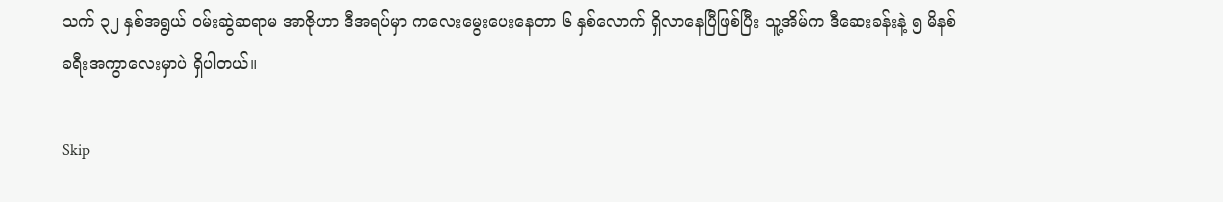သက် ၃၂ နှစ်အရွယ် ဝမ်းဆွဲဆရာမ အာဇိုဟာ ဒီအရပ်မှာ ကလေးမွေးပေးနေတာ ၆ နှစ်လောက် ရှိလာနေပြီဖြစ်ပြီး သူ့အိမ်က ဒီဆေးခန်းနဲ့ ၅ မိနစ် ခရီးအကွာလေးမှာပဲ ရှိပါတယ်။

Skip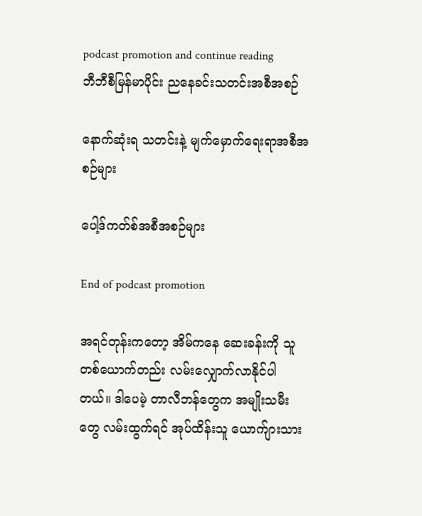podcast promotion and continue reading
ဘီဘီစီမြန်မာပိုင်း ညနေခင်းသတင်းအစီအစဉ်

နောက်ဆုံးရ သတင်းနဲ့ မျက်မှောက်ရေးရာအစီအစဉ်များ

ပေါ့ဒ်ကတ်စ်အစီအစဉ်များ

End of podcast promotion

အရင်တုန်းကတော့ အိမ်ကနေ ဆေးခန်းကို သူတစ်ယောက်တည်း လမ်းလျှောက်လာနိုင်ပါတယ်။ ဒါပေမဲ့ တာလီဘန်တွေက အမျိုးသမီးတွေ လမ်းထွက်ရင် အုပ်ထိန်းသူ ယောက်ျားသား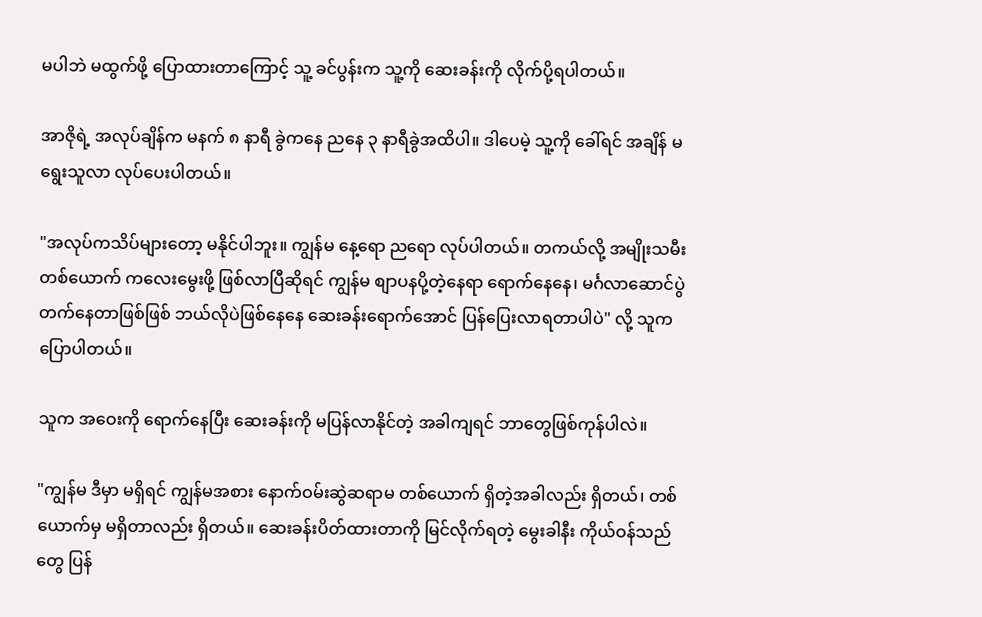မပါဘဲ မထွက်ဖို့ ပြောထားတာကြောင့် သူ့ ခင်ပွန်းက သူ့ကို ဆေးခန်းကို လိုက်ပို့ရပါတယ်။

အာဇိုရဲ့ အလုပ်ချိန်က မနက် ၈ နာရီ ခွဲကနေ ညနေ ၃ နာရီခွဲအထိပါ။ ဒါပေမဲ့ သူ့ကို ခေါ်ရင် အချိန် မရွေးသူလာ လုပ်ပေးပါတယ်။

"အလုပ်ကသိပ်များတော့ မနိုင်ပါဘူး။ ကျွန်မ နေ့ရော ညရော လုပ်ပါတယ်။ တကယ်လို့ အမျိုးသမီး တစ်ယောက် ကလေးမွေးဖို့ ဖြစ်လာပြီဆိုရင် ကျွန်မ စျာပနပို့တဲ့နေရာ ရောက်နေနေ၊ မင်္ဂလာဆောင်ပွဲ တက်နေတာဖြစ်ဖြစ် ဘယ်လိုပဲဖြစ်နေနေ ဆေးခန်းရောက်အောင် ပြန်ပြေးလာရတာပါပဲ" လို့ သူက ပြောပါတယ်။

သူက အဝေးကို ရောက်နေပြီး ဆေးခန်းကို မပြန်လာနိုင်တဲ့ အခါကျရင် ဘာတွေဖြစ်ကုန်ပါလဲ။

"ကျွန်မ ဒီမှာ မရှိရင် ကျွန်မအစား နောက်ဝမ်းဆွဲဆရာမ တစ်ယောက် ရှိတဲ့အခါလည်း ရှိတယ်၊ တစ်ယောက်မှ မရှိတာလည်း ရှိတယ်။ ဆေးခန်းပိတ်ထားတာကို မြင်လိုက်ရတဲ့ မွေးခါနီး ကိုယ်ဝန်သည်တွေ ပြန်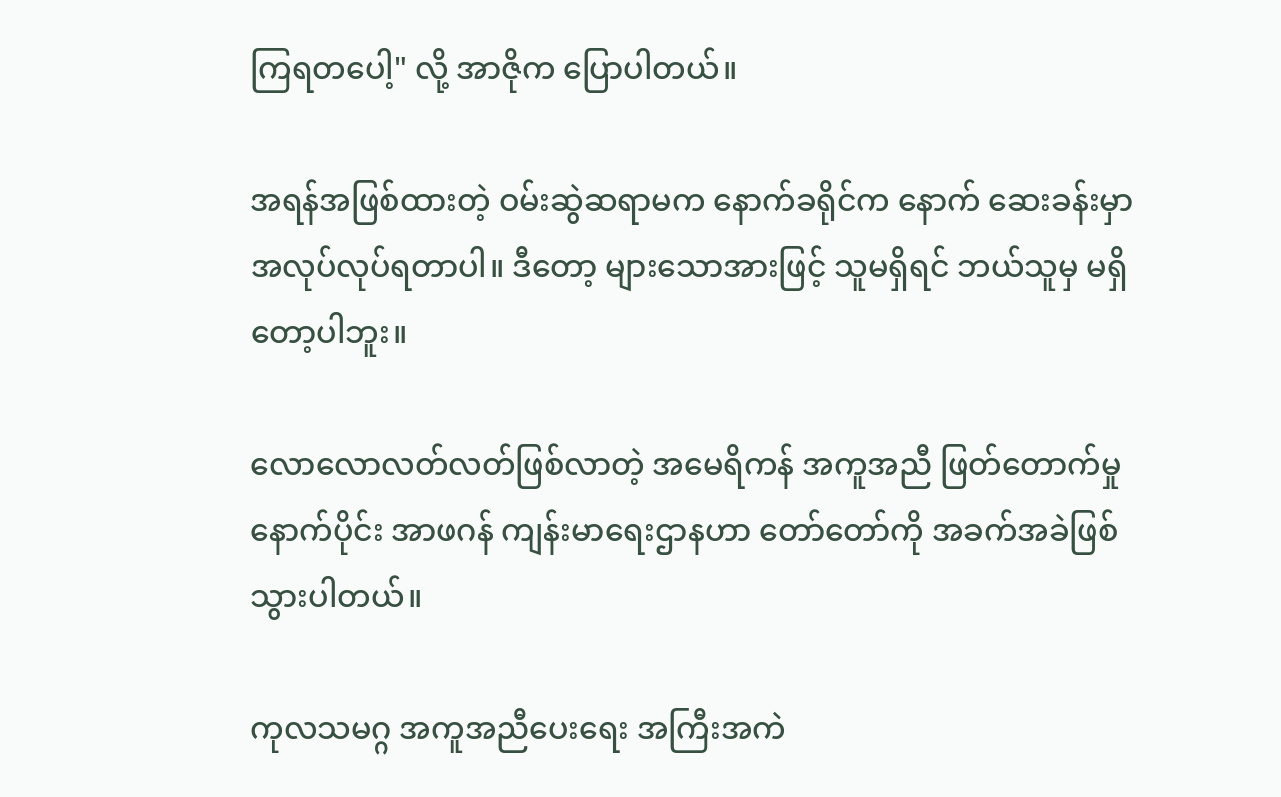ကြရတပေါ့" လို့ အာဇိုက ပြောပါတယ်။

အရန်အဖြစ်ထားတဲ့ ဝမ်းဆွဲဆရာမက နောက်ခရိုင်က နောက် ဆေးခန်းမှာ အလုပ်လုပ်ရတာပါ။ ဒီတော့ များသောအားဖြင့် သူမရှိရင် ဘယ်သူမှ မရှိတော့ပါဘူး။

လောလောလတ်လတ်ဖြစ်လာတဲ့ အမေရိကန် အကူအညီ ဖြတ်တောက်မှုနောက်ပိုင်း အာဖဂန် ကျန်းမာရေးဌာနဟာ တော်တော်ကို အခက်အခဲဖြစ်သွားပါတယ်။

ကုလသမဂ္ဂ အကူအညီပေးရေး အကြီးအကဲ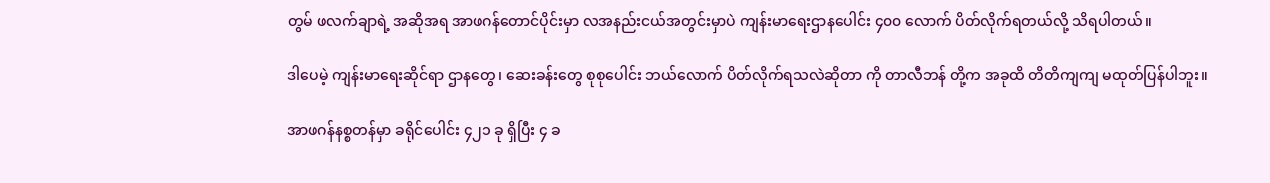တွမ် ဖလက်ချာရဲ့ အဆိုအရ အာဖဂန်တောင်ပိုင်းမှာ လအနည်းငယ်အတွင်းမှာပဲ ကျန်းမာရေးဌာနပေါင်း ၄၀၀ လောက် ပိတ်လိုက်ရတယ်လို့ သိရပါတယ်။

ဒါပေမဲ့ ကျန်းမာရေးဆိုင်ရာ ဌာနတွေ၊ ဆေးခန်းတွေ စုစုပေါင်း ဘယ်လောက် ပိတ်လိုက်ရသလဲဆိုတာ ကို တာလီဘန် တို့က အခုထိ တိတိကျကျ မထုတ်ပြန်ပါဘူး။

အာဖဂန်နစ္စတန်မှာ ခရိုင်ပေါင်း ၄၂၁ ခု ရှိပြီး ၄ ခ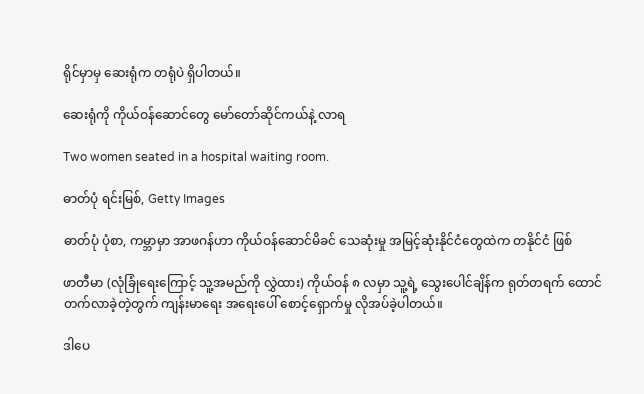ရိုင်မှာမှ ဆေးရုံက တရုံပဲ ရှိပါတယ်။

ဆေးရုံကို ကိုယ်ဝန်ဆောင်တွေ မော်တော်ဆိုင်ကယ်နဲ့ လာရ

Two women seated in a hospital waiting room.

ဓာတ်ပုံ ရင်းမြစ်, Getty Images

ဓာတ်ပုံ ပုံစာ, ကမ္ဘာမှာ အာဖဂန်ဟာ ကိုယ်ဝန်ဆောင်မိခင် သေဆုံးမှု အမြင့်ဆုံးနိုင်ငံတွေထဲက တနိုင်ငံ ဖြစ်

ဖာတီမာ (လုံခြုံရေးကြောင့် သူ့အမည်ကို လွှဲထား) ကိုယ်ဝန် ၈ လမှာ သူ့ရဲ့ သွေးပေါင်ချိန်က ရုတ်တရက် ထောင်တက်လာခဲ့တဲ့တွက် ကျန်းမာရေး အရေးပေါ် စောင့်ရှောက်မှု လိုအပ်ခဲ့ပါတယ်။

ဒါပေ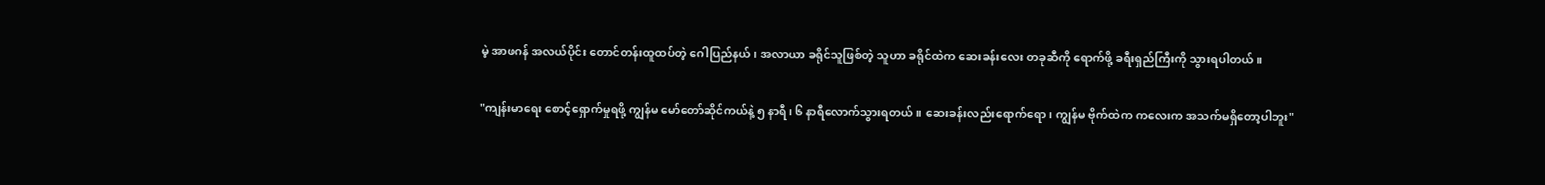မဲ့ အာဖဂန် အလယ်ပိုင်း တောင်တန်းထူထပ်တဲ့ ဂေါပြည်နယ်၊ အလာယာ ခရိုင်သူဖြစ်တဲ့ သူဟာ ခရိုင်ထဲက ဆေးခန်းလေး တခုဆီကို ရောက်ဖို့ ခရီးရှည်ကြီးကို သွားရပါတယ်။

"ကျန်းမာရေး စောင့်ရှောက်မှုရဖို့ ကျွန်မ မော်တော်ဆိုင်ကယ်နဲ့ ၅ နာရီ၊ ၆ နာရီလောက်သွားရတယ်။ ဆေးခန်းလည်းရောက်ရော၊ ကျွန်မ ဗိုက်ထဲက ကလေးက အသက်မရှိတော့ပါဘူး"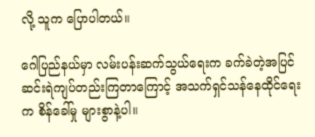လို့ သူက ပြောပါတယ်။

ဂေါပြည်နယ်မှာ လမ်းပန်းဆက်သွယ်ရေးက ခက်ခဲတဲ့အပြင် ဆင်းရဲကျပ်တည်းကြတာကြောင့် အသက်ရှင်သန်နေထိုင်ရေးက စိန်ခေါ်မှု များစွာနဲ့ပါ။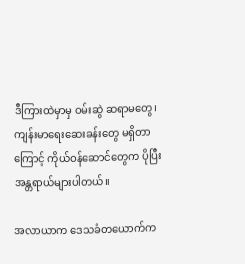ဒီကြားထဲမှာမှ ဝမ်းဆွဲ ဆရာမတွေ၊ ကျန်းမာရေးဆေးခန်းတွေ မရှိတာကြောင့် ကိုယ်ဝန်ဆောင်တွေက ပိုပြီး အန္တရာယ်များပါတယ်။

အလာယာက ဒေသခံတယောက်က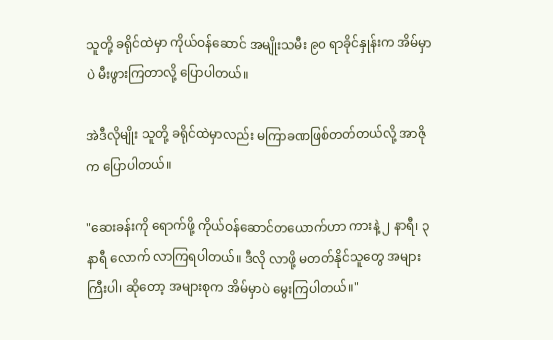သူတို့ ခရိုင်ထဲမှာ ကိုယ်ဝန်ဆောင် အမျိုးသမီး ၉၀ ရာခိုင်နှုန်းက အိမ်မှာပဲ မီးဖွားကြတာလို့ ပြောပါတယ်။

အဲဒီလိုမျိုး သူတို့ ခရိုင်ထဲမှာလည်း မကြာခဏဖြစ်တတ်တယ်လို့ အာဇိုက ပြောပါတယ်။

"ဆေးခန်းကို ရောက်ဖို့ ကိုယ်ဝန်ဆောင်တယောက်ဟာ ကားနဲ့ ၂ နာရီ၊ ၃ နာရီ လောက် လာကြရပါတယ်။ ဒီလို လာဖို့ မတတ်နိုင်သူတွေ အများကြီးပါ၊ ဆိုတော့ အများစုက အိမ်မှာပဲ မွေးကြပါတယ်။"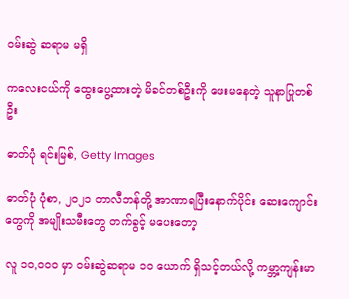ဝမ်းဆွဲ ဆရာမ မရှိ

ကလေးငယ်ကို ထွေးပွေ့ထားတဲ့ မိခင်တစ်ဦးကို ဖေးမနေတဲ့ သူနာပြုတစ်ဦး

ဓာတ်ပုံ ရင်းမြစ်, Getty Images

ဓာတ်ပုံ ပုံစာ, ၂၀၂၁ တာလီဘန်တို့ အာဏာရပြီးနောက်ပိုင်း ဆေးကျောင်းတွေကို အမျိုးသမီးတွေ တက်ခွင့် မပေးတော့

လူ ၁၀,၀၀၀ မှာ ဝမ်းဆွဲဆရာမ ၁၀ ယောက် ရှိသင့်တယ်လို့ ကမ္ဘာ့ကျန်းမာ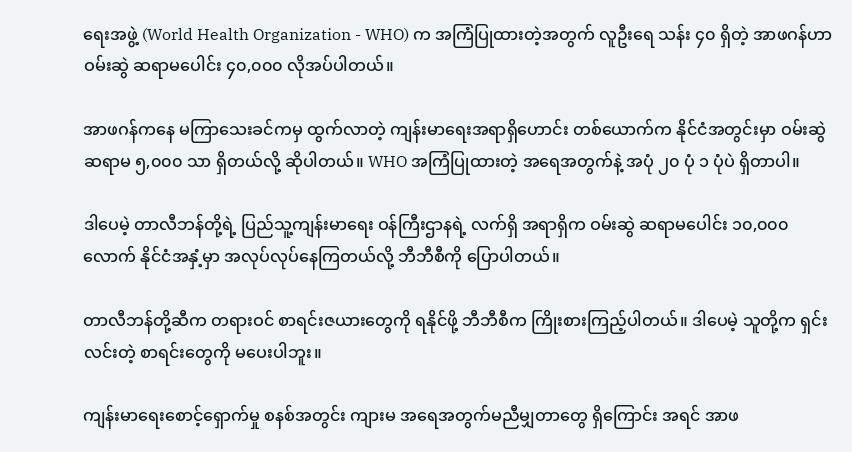ရေးအဖွဲ့ (World Health Organization - WHO) က အကြံပြုထားတဲ့အတွက် လူဦးရေ သန်း ၄၀ ရှိတဲ့ အာဖဂန်ဟာ ဝမ်းဆွဲ ဆရာမပေါင်း ၄၀,၀၀၀ လိုအပ်ပါတယ်။

အာဖဂန်ကနေ မကြာသေးခင်ကမှ ထွက်လာတဲ့ ကျန်းမာရေးအရာရှိဟောင်း တစ်ယောက်က နိုင်ငံအတွင်းမှာ ဝမ်းဆွဲ ဆရာမ ၅,၀၀၀ သာ ရှိတယ်လို့ ဆိုပါတယ်။ WHO အကြံပြုထားတဲ့ အရေအတွက်နဲ့ အပုံ ၂၀ ပုံ ၁ ပုံပဲ ရှိတာပါ။

ဒါပေမဲ့ တာလီဘန်တို့ရဲ့ ပြည်သူ့ကျန်းမာရေး ဝန်ကြီးဌာနရဲ့ လက်ရှိ အရာရှိက ဝမ်းဆွဲ ဆရာမပေါင်း ၁၀,၀၀၀ လောက် နိုင်ငံအနှံ့မှာ အလုပ်လုပ်နေကြတယ်လို့ ဘီဘီစီကို ပြောပါတယ်။

တာလီဘန်တို့ဆီက တရားဝင် စာရင်းဇယားတွေကို ရနိုင်ဖို့ ဘီဘီစီက ကြိုးစားကြည့်ပါတယ်။ ဒါပေမဲ့ သူတို့က ရှင်းလင်းတဲ့ စာရင်းတွေကို မပေးပါဘူး။

ကျန်းမာရေးစောင့်ရှောက်မှု စနစ်အတွင်း ကျားမ အရေအတွက်မညီမျှတာတွေ ရှိကြောင်း အရင် အာဖ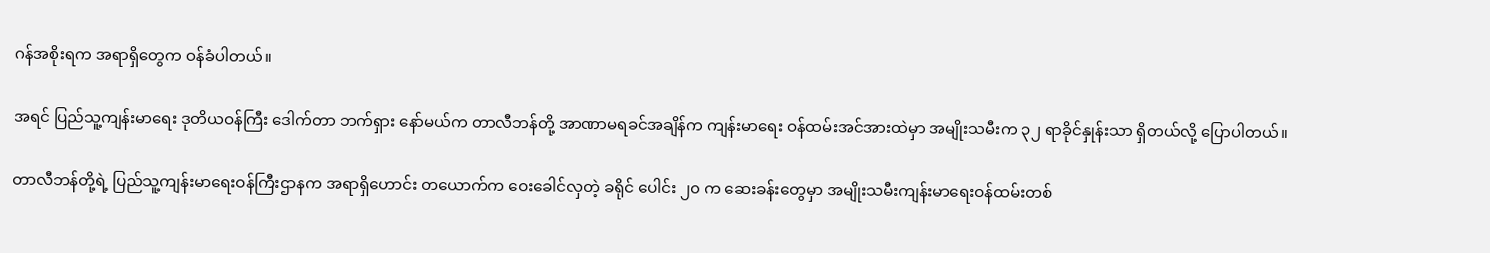ဂန်အစိုးရက အရာရှိတွေက ဝန်ခံပါတယ်။

အရင် ပြည်သူ့ကျန်းမာရေး ဒုတိယဝန်ကြီး ဒေါက်တာ ဘက်ရှား နော်မယ်က တာလီဘန်တို့ အာဏာမရခင်အချိန်က ကျန်းမာရေး ဝန်ထမ်းအင်အားထဲမှာ အမျိုးသမီးက ၃၂ ရာခိုင်နှုန်းသာ ရှိတယ်လို့ ပြောပါတယ်။

တာလီဘန်တို့ရဲ့ ပြည်သူ့ကျန်းမာရေးဝန်ကြီးဌာနက အရာရှိဟောင်း တယောက်က ဝေးခေါင်လှတဲ့ ခရိုင် ပေါင်း ၂၀ က ဆေးခန်းတွေမှာ အမျိုးသမီးကျန်းမာရေးဝန်ထမ်းတစ်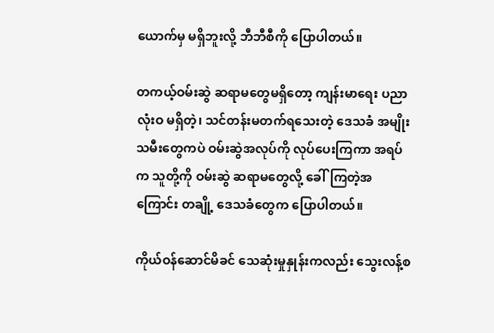ယောက်မှ မရှိဘူးလို့ ဘီဘီစီကို ပြောပါတယ်။

တကယ့်ဝမ်းဆွဲ ဆရာမတွေမရှိတော့ ကျန်းမာရေး ပညာလုံးဝ မရှိတဲ့၊ သင်တန်းမတက်ရသေးတဲ့ ဒေသခံ အမျိုးသမီးတွေကပဲ ဝမ်းဆွဲအလုပ်ကို လုပ်ပေးကြကာ အရပ်က သူတို့ကို ဝမ်းဆွဲ ဆရာမတွေလို့ ခေါ်ကြတဲ့အကြောင်း တချို့ ဒေသခံတွေက ပြောပါတယ်။

ကိုယ်ဝန်ဆောင်မိခင် သေဆုံးမှုနှုန်းကလည်း သွေးလန့်စ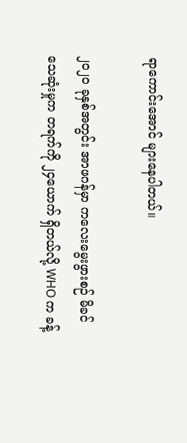ရာကောင်းအောင် များနေပါတယ်။

၂၀၂၀ ခုနှစ်အတွင်း အာဖဂန်မှာ ကလေးမွေးဖွားစဉ် မိခင်သေဆုံးမှုက တရက်ကို ၂၄ယောက် ရှိတယ်လို့ WHO က ခန့်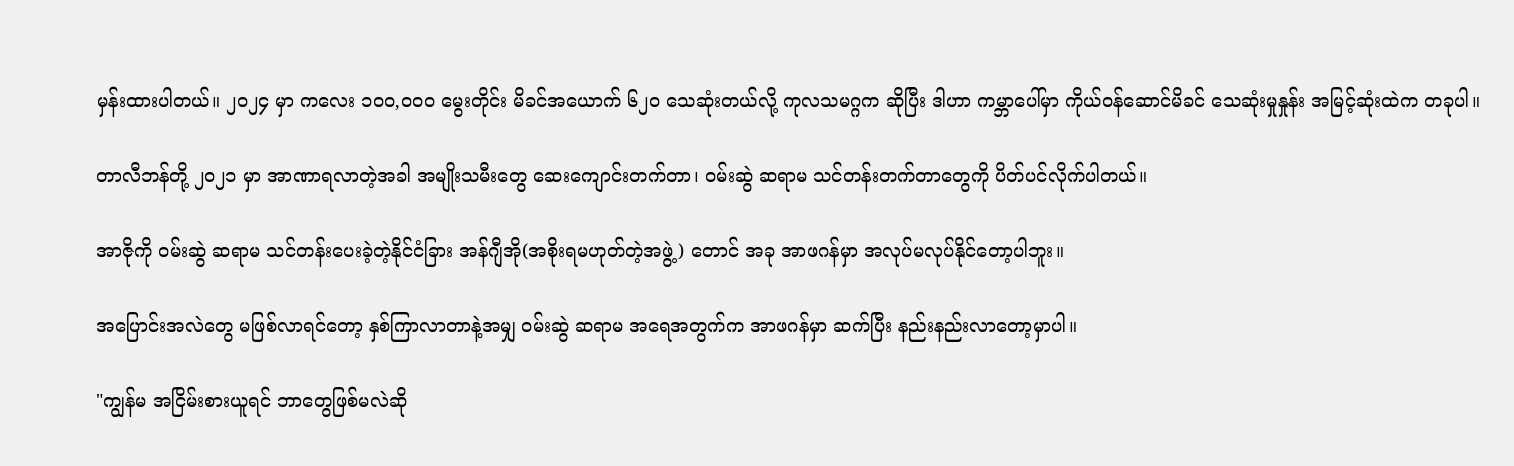မှန်းထားပါတယ်။ ၂၀၂၄ မှာ ကလေး ၁၀၀,၀၀၀ မွေးတိုင်း မိခင်အယောက် ၆၂၀ သေဆုံးတယ်လို့ ကုလသမဂ္ဂက ဆိုပြီး ဒါဟာ ကမ္ဘာပေါ်မှာ ကိုယ်ဝန်ဆောင်မိခင် သေဆုံးမှုနှုန်း အမြင့်ဆုံးထဲက တခုပါ။

တာလီဘန်တို့ ၂၀၂၁ မှာ အာဏာရလာတဲ့အခါ အမျိုးသမီးတွေ ဆေးကျောင်းတက်တာ၊ ဝမ်းဆွဲ ဆရာမ သင်တန်းတက်တာတွေကို ပိတ်ပင်လိုက်ပါတယ်။

အာဇိုကို ဝမ်းဆွဲ ဆရာမ သင်တန်းပေးခဲ့တဲ့နိုင်ငံခြား အန်ဂျီအို(အစိုးရမဟုတ်တဲ့အဖွဲ့) တောင် အခု အာဖဂန်မှာ အလုပ်မလုပ်နိုင်တော့ပါဘူး။

အပြောင်းအလဲတွေ မဖြစ်လာရင်တော့ နှစ်ကြာလာတာနဲ့အမျှ ဝမ်းဆွဲ ဆရာမ အရေအတွက်က အာဖဂန်မှာ ဆက်ပြီး နည်းနည်းလာတော့မှာပါ။

"ကျွန်မ အငြိမ်းစားယူရင် ဘာတွေဖြစ်မလဲဆို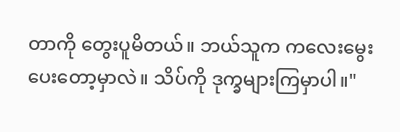တာကို တွေးပူမိတယ်။ ဘယ်သူက ကလေးမွေးပေးတော့မှာလဲ။ သိပ်ကို ဒုက္ခများကြမှာပါ။"